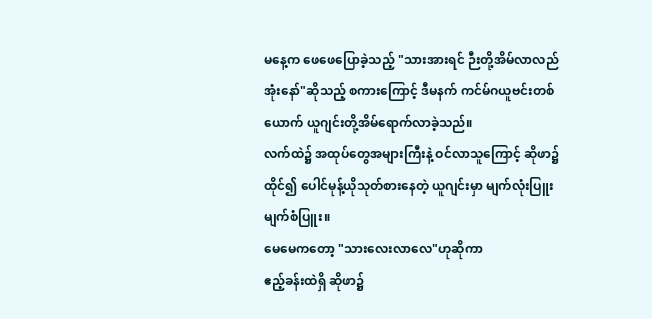မနေ့က ဖေဖေပြောခဲ့သည့် "သားအားရင် ဉီးတို့အိမ်လာလည်အုံးနော်"ဆိုသည့် စကားကြောင့် ဒီမနက် ကင်မ်ဂယူဗင်းတစ်ယောက် ယူဂျင်းတို့အိမ်ရောက်လာခဲ့သည်။
လက်ထဲ၌ အထုပ်တွေအများကြီးနဲ့ ဝင်လာသူကြောင့် ဆိုဖာ၌ထိုင်၍ ပေါင်မုန့်ယိုသုတ်စားနေတဲ့ ယူဂျင်းမှာ မျက်လုံးပြူး မျက်စံပြူး။
မေမေကတော့ "သားလေးလာလေ"ဟုဆိုကာ
ဧည့်ခန်းထဲရှိ ဆိုဖာ၌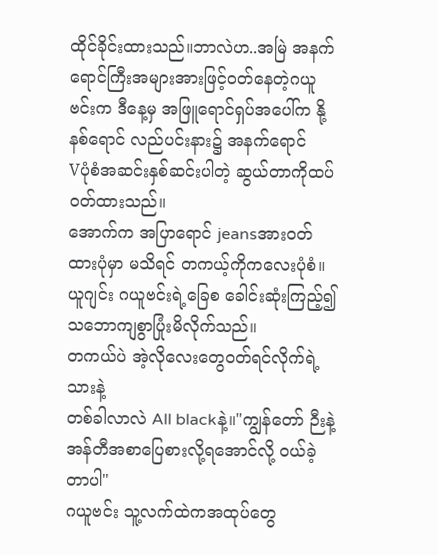ထိုင်ခိုင်းထားသည်။ဘာလဲဟ..အမြဲ အနက်ရောင်ကြီးအများအားဖြင့်ဝတ်နေတဲ့ဂယူဗင်းက ဒီနေ့မှ အဖြူရောင်ရှပ်အပေါ်က နို့နစ်ရောင် လည်ပင်းနား၌ အနက်ရောင်
Vပုံစံအဆင်းနှစ်ဆင်းပါတဲ့ ဆွယ်တာကိုထပ်ဝတ်ထားသည်။
အောက်က အပြာရောင် jeansအားဝတ်ထားပုံမှာ မသိရင် တကယ့်ကိုကလေးပုံစံ။ယူဂျင်း ဂယူဗင်းရဲ့ခြေစ ခေါင်းဆုံးကြည့်၍ သဘောကျစွာပြုံးမိလိုက်သည်။
တကယ်ပဲ အဲ့လိုလေးတွေဝတ်ရင်လိုက်ရဲ့သားနဲ့
တစ်ခါလာလဲ All blackနဲ့။"ကျွန်တော် ဉီးနဲ့အန်တီအစာပြေစားလို့ရအောင်လို့ ဝယ်ခဲ့တာပါ"
ဂယူဗင်း သူ့လက်ထဲကအထုပ်တွေ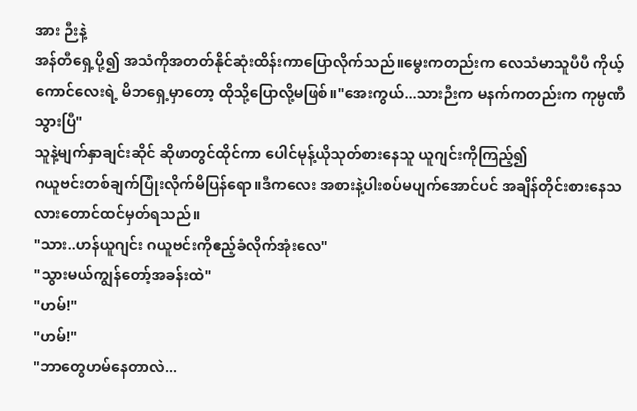အား ဉီးနဲ့
အန်တီရှေ့ပို့၍ အသံကိုအတတ်နိုင်ဆုံးထိန်းကာပြောလိုက်သည်။မွေးကတည်းက လေသံမာသူပီပီ ကိုယ့်ကောင်လေးရဲ့ မိဘရှေ့မှာတော့ ထိုသို့ပြောလို့မဖြစ်။"အေးကွယ်...သားဉီးက မနက်ကတည်းက ကုမ္ပဏီသွားပြီ"
သူနဲ့မျက်နှာချင်းဆိုင် ဆိုဖာတွင်ထိုင်ကာ ပေါင်မုန့်ယိုသုတ်စားနေသူ ယူဂျင်းကိုကြည့်၍
ဂယူဗင်းတစ်ချက်ပြုံးလိုက်မိပြန်ရော။ဒီကလေး အစားနဲ့ပါးစပ်မပျက်အောင်ပင် အချိန်တိုင်းစားနေသလားတောင်ထင်မှတ်ရသည်။
"သား..ဟန်ယူဂျင်း ဂယူဗင်းကိုဧည့်ခံလိုက်အုံးလေ"
"သွားမယ်ကျွန်တော့်အခန်းထဲ"
"ဟမ်!"
"ဟမ်!"
"ဘာတွေဟမ်နေတာလဲ...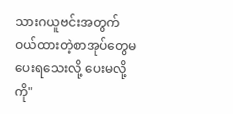သားဂယူဗင်းအတွက် ဝယ်ထားတဲ့စာအုပ်တွေမပေးရသေးလို့ ပေးမလို့ကို"